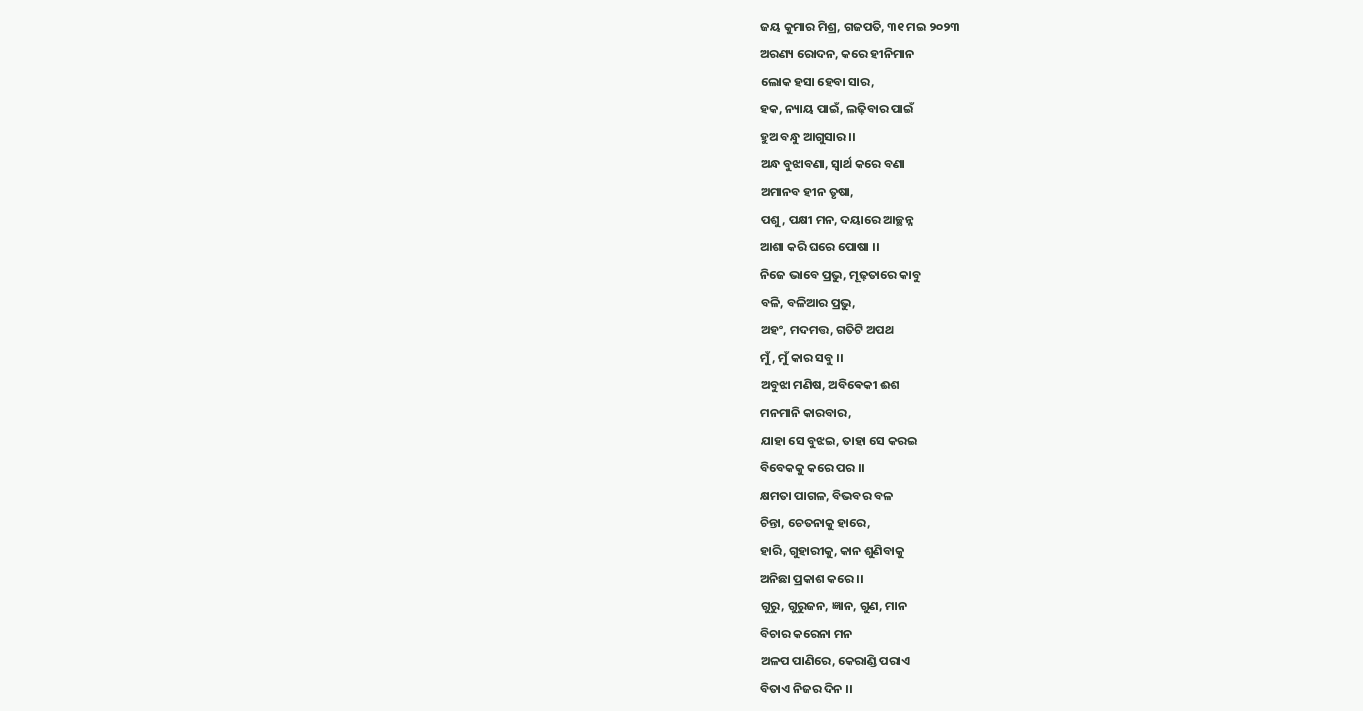ଜୟ କୁମାର ମିଶ୍ର, ଗଜପତି, ୩୧ ମଇ ୨୦୨୩
ଅରଣ୍ୟ ରୋଦନ, କରେ ହୀନିମାନ
ଲୋକ ହସା ହେବା ସାର,
ହକ, ନ୍ୟାୟ ପାଇଁ, ଲଢ଼ିବାର ପାଇଁ
ହୁଅ ବନ୍ଧୁ ଆଗୁସାର ।।
ଅନ୍ଧ ବୁଝାବଣା, ସ୍ବାର୍ଥ କରେ ବଣା
ଅମାନବ ହୀନ ତୃଷା,
ପଶୁ, ପକ୍ଷୀ ମନ, ଦୟାରେ ଆଚ୍ଛନ୍ନ
ଆଶା କରି ଘରେ ପୋଷା ।।
ନିଜେ ଭାବେ ପ୍ରଭୁ, ମୂଢ଼ତାରେ କାବୁ
ବଳି, ବଳିଆର ପ୍ରଭୁ,
ଅହଂ, ମଦମତ୍ତ, ଗତିଟି ଅପଥ
ମୁଁ, ମୁଁ କାର ସବୁ ।।
ଅବୁଝା ମଣିଷ, ଅବିଵେକୀ ଈଶ
ମନମାନି କାରବାର,
ଯାହା ସେ ବୁଝଇ, ତାହା ସେ କରଇ
ବିବେକକୁ କରେ ପର ।।
କ୍ଷମତା ପାଗଳ, ବିଭବର ବଳ
ଚିନ୍ତା, ଚେତନାକୁ ହାରେ,
ହାରି, ଗୁହାରୀକୁ, କାନ ଶୁଣିବାକୁ
ଅନିଛା ପ୍ରକାଶ କରେ ।।
ଗୁରୁ, ଗୁରୁଜନ, ଜ୍ଞାନ, ଗୁଣ, ମାନ
ବିଚାର କରେନା ମନ
ଅଳପ ପାଣିରେ, କେରାଣ୍ଡି ପରାଏ
ବିତାଏ ନିଜର ଦିନ ।।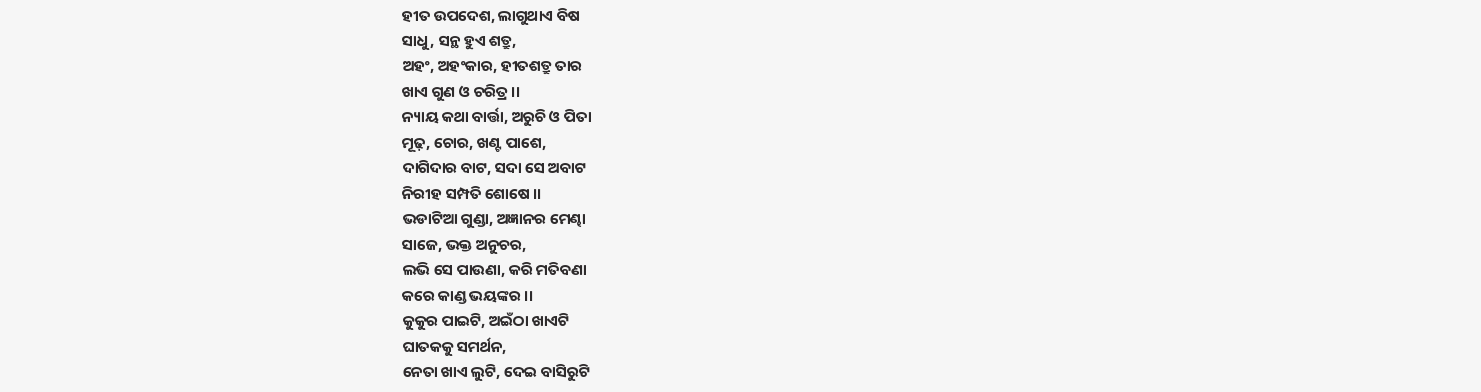ହୀତ ଉପଦେଶ, ଲାଗୁଥାଏ ବିଷ
ସାଧୁ, ସନ୍ଥ ହୁଏ ଶତ୍ରୁ,
ଅହଂ, ଅହଂକାର, ହୀତଶତ୍ରୁ ତାର
ଖାଏ ଗୁଣ ଓ ଚରିତ୍ର ।।
ନ୍ୟାୟ କଥା ବାର୍ତ୍ତା, ଅରୁଚି ଓ ପିତା
ମୂଢ଼, ଚୋର, ଖଣ୍ଟ ପାଶେ,
ଦାଗିଦାର ବାଟ, ସଦା ସେ ଅବାଟ
ନିରୀହ ସମ୍ପତି ଶୋଷେ ।।
ଭଡାଟିଆ ଗୁଣ୍ଡା, ଅଜ୍ଞାନର ମେଣ୍ଢା
ସାଜେ, ଭକ୍ତ ଅନୁଚର,
ଲଭି ସେ ପାଉଣା, କରି ମତିବଣା
କରେ କାଣ୍ଡ ଭୟଙ୍କର ।।
କୁକୁର ପାଇଟି, ଅଇଁଠା ଖାଏଟି
ଘାତକକୁ ସମର୍ଥନ,
ନେତା ଖାଏ ଲୁଟି, ଦେଇ ବାସିରୁଟି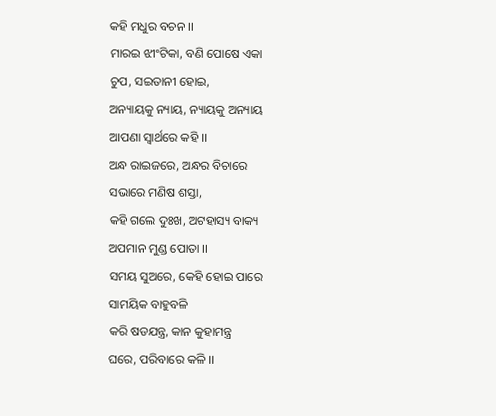କହି ମଧୁର ବଚନ ।।
ମାରଇ ଝୀଂଟିକା, ବଣି ପୋଷେ ଏକା
ଚୁପ, ସଇତାନୀ ହୋଇ,
ଅନ୍ୟାୟକୁ ନ୍ୟାୟ, ନ୍ୟାୟକୁ ଅନ୍ୟାୟ
ଆପଣା ସ୍ୱାର୍ଥରେ କହି ।।
ଅନ୍ଧ ରାଇଜରେ, ଅନ୍ଧର ବିଚାରେ
ସଭାରେ ମଣିଷ ଶସ୍ତା,
କହି ଗଲେ ଦୁଃଖ, ଅଟହାସ୍ୟ ବାକ୍ୟ
ଅପମାନ ମୁଣ୍ଡ ପୋତା ।।
ସମୟ ସୁଅରେ, କେହି ହୋଇ ପାରେ
ସାମୟିକ ବାହୁବଳି
କରି ଷଡଯନ୍ତ୍ର, କାନ କୁହାମନ୍ତ୍ର
ଘରେ, ପରିବାରେ କଳି ।।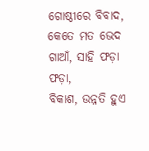ଗୋଷ୍ଠୀରେ ବିବାଦ, କେତେ ମତ ଭେଦ
ଗାଆଁ, ସାହି ଫଡ଼ା ଫଡ଼ା,
ବିକାଶ, ଉନ୍ନତି ହୁଏ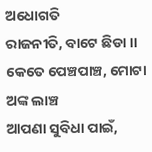ଅଧୋଗତି
ରାଜନୀତି, ବାଟେ ଛିଡା ।।
କେତେ ପେଞ୍ଚପାଞ୍ଚ, ମୋଟା ଅଙ୍କ ଲାଞ୍ଚ
ଆପଣା ସୁବିଧା ପାଇଁ,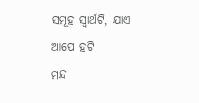ସମୂହ ସ୍ୱାର୍ଥଟି, ଯାଏ ଆପେ ହଟି
ମନ୍ଦ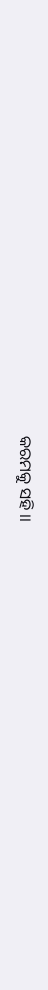କରମକୁ ସହି ।।